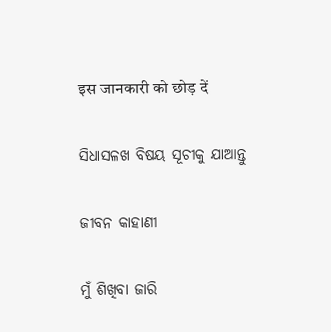इस जानकारी को छोड़ दें

ସିଧାସଳଖ ବିଷୟ ସୂଚୀକୁ ଯାଆନ୍ତୁ

ଜୀବନ କାହାଣୀ

ମୁଁ ଶିଖିବା ଜାରି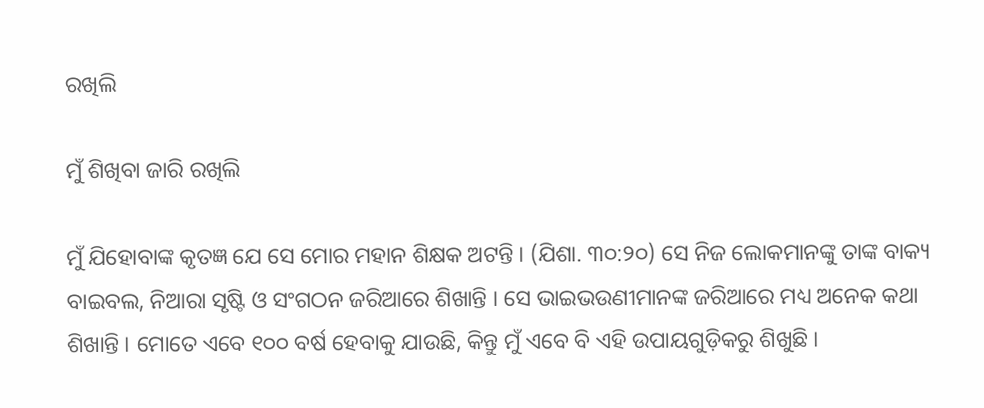ରଖିଲି

ମୁଁ ଶିଖିବା ଜାରି ରଖିଲି

ମୁଁ ଯିହୋବାଙ୍କ କୃତଜ୍ଞ ଯେ ସେ ମୋର ମହାନ ଶିକ୍ଷକ ଅଟନ୍ତି । (ଯିଶା. ୩୦:୨୦) ସେ ନିଜ ଲୋକମାନଙ୍କୁ ତାଙ୍କ ବାକ୍ୟ ବାଇବଲ, ନିଆରା ସୃଷ୍ଟି ଓ ସଂଗଠନ ଜରିଆରେ ଶିଖାନ୍ତି । ସେ ଭାଇଭଉଣୀମାନଙ୍କ ଜରିଆରେ ମଧ୍ୟ ଅନେକ କଥା ଶିଖାନ୍ତି । ମୋତେ ଏବେ ୧୦୦ ବର୍ଷ ହେବାକୁ ଯାଉଛି, କିନ୍ତୁ ମୁଁ ଏବେ ବି ଏହି ଉପାୟଗୁଡ଼ିକରୁ ଶିଖୁଛି ।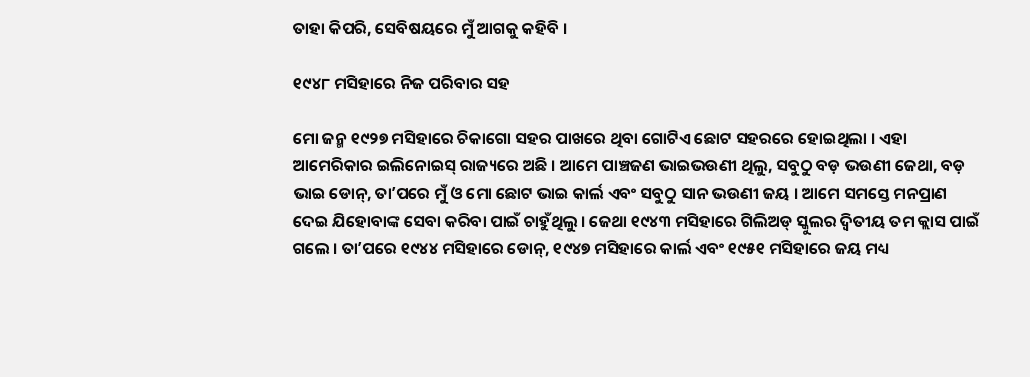ତାହା କିପରି, ସେବିଷୟରେ ମୁଁ ଆଗକୁ କହିବି ।

୧୯୪୮ ମସିହାରେ ନିଜ ପରିବାର ସହ

ମୋ ଜନ୍ମ ୧୯୨୭ ମସିହାରେ ଚିକାଗୋ ସହର ପାଖରେ ଥିବା ଗୋଟିଏ ଛୋଟ ସହରରେ ହୋଇଥିଲା । ଏହା ଆମେରିକାର ଇଲିନୋଇସ୍‌ ରାଜ୍ୟରେ ଅଛି । ଆମେ ପାଞ୍ଚଜଣ ଭାଇଭଉଣୀ ଥିଲୁ, ସବୁଠୁ ବଡ଼ ଭଉଣୀ ଜେଥା, ବଡ଼ ଭାଇ ଡୋନ୍‌, ତାʼପରେ ମୁଁ ଓ ମୋ ଛୋଟ ଭାଇ କାର୍ଲ ଏବଂ ସବୁଠୁ ସାନ ଭଉଣୀ ଜୟ । ଆମେ ସମସ୍ତେ ମନପ୍ରାଣ ଦେଇ ଯିହୋବାଙ୍କ ସେବା କରିବା ପାଇଁ ଚାହୁଁଥିଲୁ । ଜେଥା ୧୯୪୩ ମସିହାରେ ଗିଲିଅଡ୍‌ ସ୍କୁଲର ଦ୍ୱିତୀୟ ତମ କ୍ଲାସ ପାଇଁ ଗଲେ । ତାʼପରେ ୧୯୪୪ ମସିହାରେ ଡୋନ୍‌, ୧୯୪୭ ମସିହାରେ କାର୍ଲ ଏବଂ ୧୯୫୧ ମସିହାରେ ଜୟ ମଧ୍ୟ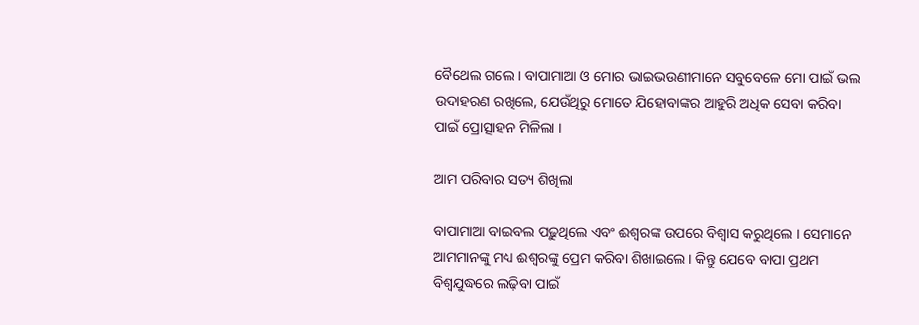ବୈଥେଲ ଗଲେ । ବାପାମାଆ ଓ ମୋର ଭାଇଭଉଣୀମାନେ ସବୁବେଳେ ମୋ ପାଇଁ ଭଲ ଉଦାହରଣ ରଖିଲେ, ଯେଉଁଥିରୁ ମୋତେ ଯିହୋବାଙ୍କର ଆହୁରି ଅଧିକ ସେବା କରିବା ପାଇଁ ପ୍ରୋତ୍ସାହନ ମିଳିଲା ।

ଆମ ପରିବାର ସତ୍ୟ ଶିଖିଲା

ବାପାମାଆ ବାଇବଲ ପଢ଼ୁଥିଲେ ଏବଂ ଈଶ୍ୱରଙ୍କ ଉପରେ ବିଶ୍ୱାସ କରୁଥିଲେ । ସେମାନେ ଆମମାନଙ୍କୁ ମଧ୍ୟ ଈଶ୍ୱରଙ୍କୁ ପ୍ରେମ କରିବା ଶିଖାଇଲେ । କିନ୍ତୁ ଯେବେ ବାପା ପ୍ରଥମ ବିଶ୍ୱଯୁଦ୍ଧରେ ଲଢ଼ିବା ପାଇଁ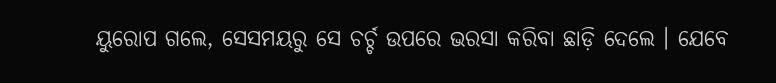ୟୁରୋପ ଗଲେ, ସେସମୟରୁ ସେ ଚର୍ଚ୍ଚ ଉପରେ ଭରସା କରିବା ଛାଡ଼ି ଦେଲେ । ଯେବେ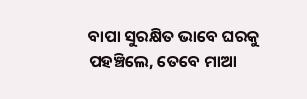ବାପା ସୁରକ୍ଷିତ ଭାବେ ଘରକୁ ପହଞ୍ଚିଲେ, ତେବେ ମାଆ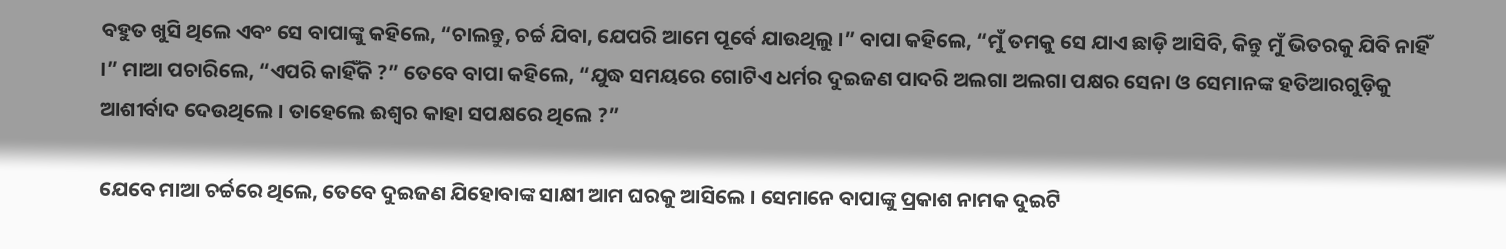ବହୁତ ଖୁସି ଥିଲେ ଏବଂ ସେ ବାପାଙ୍କୁ କହିଲେ, “ଚାଲନ୍ତୁ, ଚର୍ଚ୍ଚ ଯିବା, ଯେପରି ଆମେ ପୂର୍ବେ ଯାଉଥିଲୁ ।” ବାପା କହିଲେ, “ମୁଁ ତମକୁ ସେ ଯାଏ ଛାଡ଼ି ଆସିବି, କିନ୍ତୁ ମୁଁ ଭିତରକୁ ଯିବି ନାହିଁ ।” ମାଆ ପଚାରିଲେ, “ଏପରି କାହିଁକି ?” ତେବେ ବାପା କହିଲେ, “ଯୁଦ୍ଧ ସମୟରେ ଗୋଟିଏ ଧର୍ମର ଦୁଇଜଣ ପାଦରି ଅଲଗା ଅଲଗା ପକ୍ଷର ସେନା ଓ ସେମାନଙ୍କ ହତିଆରଗୁଡ଼ିକୁ ଆଶୀର୍ବାଦ ଦେଉଥିଲେ । ତାହେଲେ ଈଶ୍ୱର କାହା ସପକ୍ଷରେ ଥିଲେ ?”

ଯେବେ ମାଆ ଚର୍ଚ୍ଚରେ ଥିଲେ, ତେବେ ଦୁଇଜଣ ଯିହୋବାଙ୍କ ସାକ୍ଷୀ ଆମ ଘରକୁ ଆସିଲେ । ସେମାନେ ବାପାଙ୍କୁ ପ୍ରକାଶ ନାମକ ଦୁଇଟି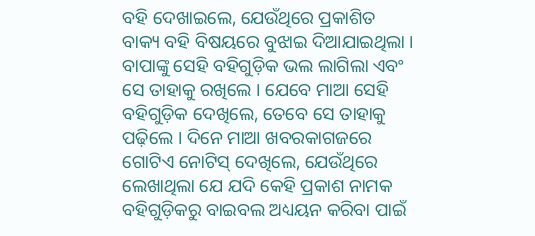ବହି ଦେଖାଇଲେ, ଯେଉଁଥିରେ ପ୍ରକାଶିତ ବାକ୍ୟ ବହି ବିଷୟରେ ବୁଝାଇ ଦିଆଯାଇଥିଲା । ବାପାଙ୍କୁ ସେହି ବହିଗୁଡ଼ିକ ଭଲ ଲାଗିଲା ଏବଂ ସେ ତାହାକୁ ରଖିଲେ । ଯେବେ ମାଆ ସେହି ବହିଗୁଡ଼ିକ ଦେଖିଲେ, ତେବେ ସେ ତାହାକୁ ପଢ଼ିଲେ । ଦିନେ ମାଆ ଖବରକାଗଜରେ ଗୋଟିଏ ନୋଟିସ୍‌ ଦେଖିଲେ, ଯେଉଁଥିରେ ଲେଖାଥିଲା ଯେ ଯଦି କେହି ପ୍ରକାଶ ନାମକ ବହିଗୁଡ଼ିକରୁ ବାଇବଲ ଅଧ୍ୟୟନ କରିବା ପାଇଁ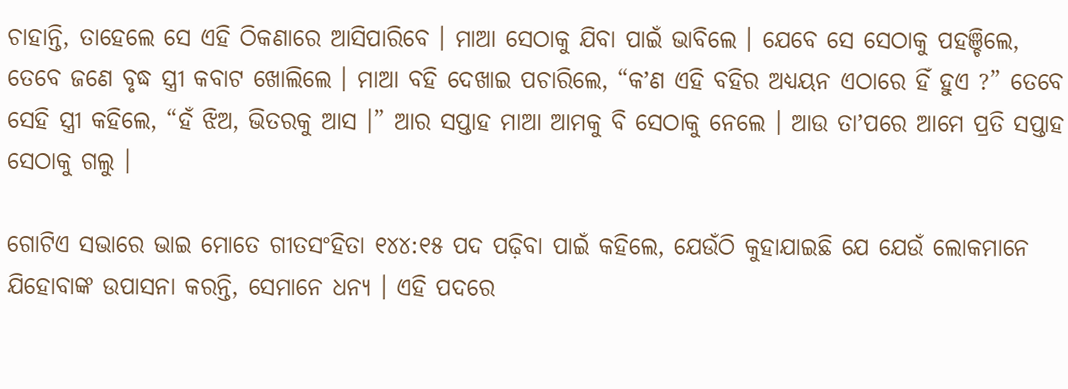ଚାହାନ୍ତି, ତାହେଲେ ସେ ଏହି ଠିକଣାରେ ଆସିପାରିବେ । ମାଆ ସେଠାକୁ ଯିବା ପାଇଁ ଭାବିଲେ । ଯେବେ ସେ ସେଠାକୁ ପହଞ୍ଚିଲେ, ତେବେ ଜଣେ ବୃଦ୍ଧ ସ୍ତ୍ରୀ କବାଟ ଖୋଲିଲେ । ମାଆ ବହି ଦେଖାଇ ପଚାରିଲେ, “କʼଣ ଏହି ବହିର ଅଧ୍ୟୟନ ଏଠାରେ ହିଁ ହୁଏ ?” ତେବେ ସେହି ସ୍ତ୍ରୀ କହିଲେ, “ହଁ ଝିଅ, ଭିତରକୁ ଆସ ।” ଆର ସପ୍ତାହ ମାଆ ଆମକୁ ବି ସେଠାକୁ ନେଲେ । ଆଉ ତାʼପରେ ଆମେ ପ୍ରତି ସପ୍ତାହ ସେଠାକୁ ଗଲୁ ।

ଗୋଟିଏ ସଭାରେ ଭାଇ ମୋତେ ଗୀତସଂହିତା ୧୪୪:୧୫ ପଦ ପଢ଼ିବା ପାଇଁ କହିଲେ, ଯେଉଁଠି କୁହାଯାଇଛି ଯେ ଯେଉଁ ଲୋକମାନେ ଯିହୋବାଙ୍କ ଉପାସନା କରନ୍ତି, ସେମାନେ ଧନ୍ୟ । ଏହି ପଦରେ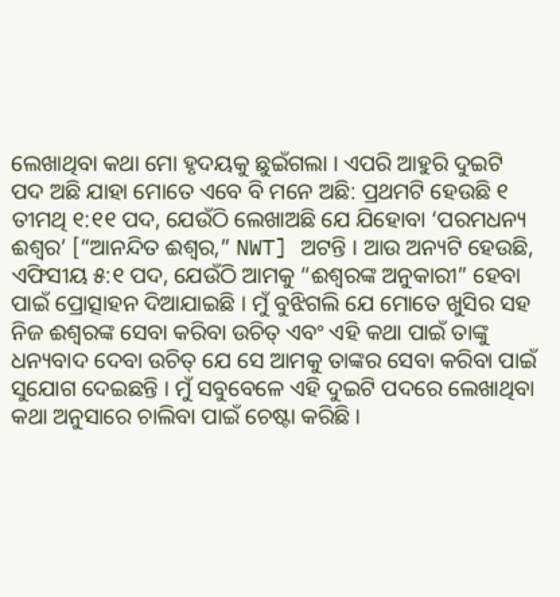ଲେଖାଥିବା କଥା ମୋ ହୃଦୟକୁ ଛୁଇଁଗଲା । ଏପରି ଆହୁରି ଦୁଇଟି ପଦ ଅଛି ଯାହା ମୋତେ ଏବେ ବି ମନେ ଅଛି: ପ୍ରଥମଟି ହେଉଛି ୧ ତୀମଥି ୧:୧୧ ପଦ, ଯେଉଁଠି ଲେଖାଅଛି ଯେ ଯିହୋବା ‘ପରମଧନ୍ୟ ଈଶ୍ୱର’ [“ଆନନ୍ଦିତ ଈଶ୍ୱର,” NWT] ଅଟନ୍ତି । ଆଉ ଅନ୍ୟଟି ହେଉଛି, ଏଫିସୀୟ ୫:୧ ପଦ, ଯେଉଁଠି ଆମକୁ “ଈଶ୍ୱରଙ୍କ ଅନୁକାରୀ” ହେବା ପାଇଁ ପ୍ରୋତ୍ସାହନ ଦିଆଯାଇଛି । ମୁଁ ବୁଝିଗଲି ଯେ ମୋତେ ଖୁସିର ସହ ନିଜ ଈଶ୍ୱରଙ୍କ ସେବା କରିବା ଉଚିତ୍‌ ଏବଂ ଏହି କଥା ପାଇଁ ତାଙ୍କୁ ଧନ୍ୟବାଦ ଦେବା ଉଚିତ୍‌ ଯେ ସେ ଆମକୁ ତାଙ୍କର ସେବା କରିବା ପାଇଁ ସୁଯୋଗ ଦେଇଛନ୍ତି । ମୁଁ ସବୁବେଳେ ଏହି ଦୁଇଟି ପଦରେ ଲେଖାଥିବା କଥା ଅନୁସାରେ ଚାଲିବା ପାଇଁ ଚେଷ୍ଟା କରିଛି ।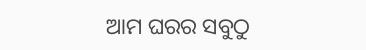ଆମ ଘରର ସବୁଠୁ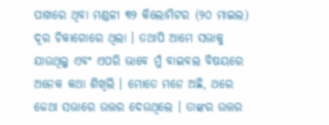ପାଖରେ ଥିବା ମଣ୍ଡଳୀ ୩୨ କିଲୋମିଟର (୨୦ ମାଇଲ) ଦୂର ଚିକାଗୋରେ ଥିଲା । ତଥାପି ଆମେ ସଭାକୁ ଯାଉଥିଲୁ ଏବଂ ଏପରି ଭାବେ ମୁଁ ବାଇବଲ ବିଷୟରେ ଅନେକ କଥା ଶିଖିଲି । ମୋତେ ମନେ ଅଛି, ଥରେ ଜେଥା ସଭାରେ ଉତ୍ତର ଦେଉଥିଲେ । ତାଙ୍କର ଉତ୍ତର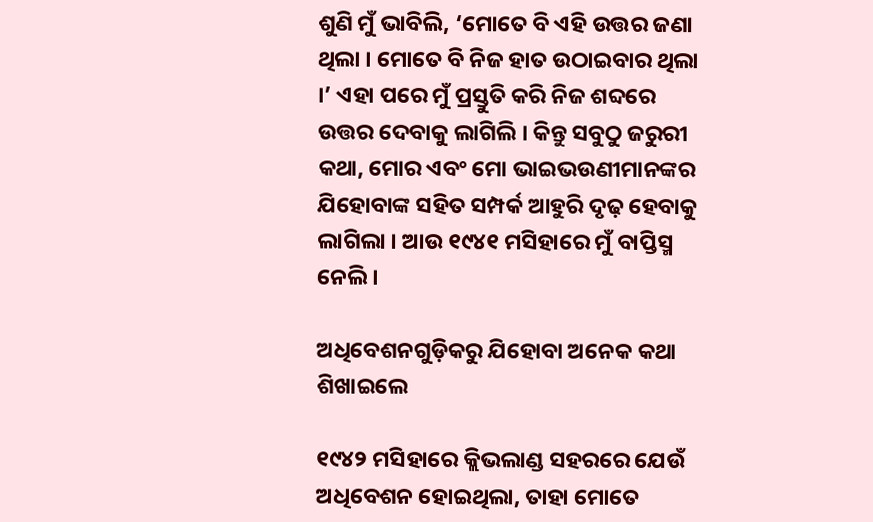ଶୁଣି ମୁଁ ଭାବିଲି, ‘ମୋତେ ବି ଏହି ଉତ୍ତର ଜଣା ଥିଲା । ମୋତେ ବି ନିଜ ହାତ ଉଠାଇବାର ଥିଲା ।’ ଏହା ପରେ ମୁଁ ପ୍ରସ୍ତୁତି କରି ନିଜ ଶବ୍ଦରେ ଉତ୍ତର ଦେବାକୁ ଲାଗିଲି । କିନ୍ତୁ ସବୁଠୁ ଜରୁରୀ କଥା, ମୋର ଏବଂ ମୋ ଭାଇଭଉଣୀମାନଙ୍କର ଯିହୋବାଙ୍କ ସହିତ ସମ୍ପର୍କ ଆହୁରି ଦୃଢ଼ ହେବାକୁ ଲାଗିଲା । ଆଉ ୧୯୪୧ ମସିହାରେ ମୁଁ ବାପ୍ତିସ୍ମ ନେଲି ।

ଅଧିବେଶନଗୁଡ଼ିକରୁ ଯିହୋବା ଅନେକ କଥା ଶିଖାଇଲେ

୧୯୪୨ ମସିହାରେ କ୍ଲିଭଲାଣ୍ଡ ସହରରେ ଯେଉଁ ଅଧିବେଶନ ହୋଇଥିଲା, ତାହା ମୋତେ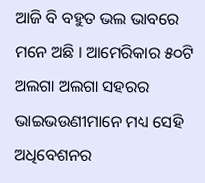ଆଜି ବି ବହୁତ ଭଲ ଭାବରେ ମନେ ଅଛି । ଆମେରିକାର ୫୦ଟି ଅଲଗା ଅଲଗା ସହରର ଭାଇଭଉଣୀମାନେ ମଧ୍ୟ ସେହି ଅଧିବେଶନର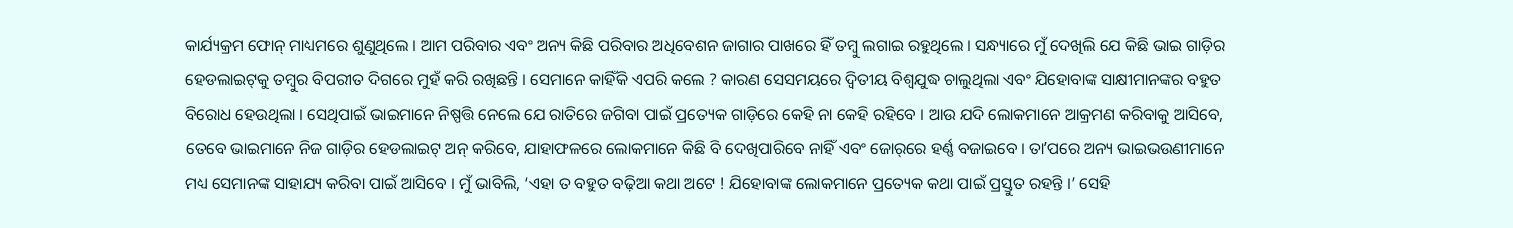କାର୍ଯ୍ୟକ୍ରମ ଫୋନ୍‌ ମାଧ୍ୟମରେ ଶୁଣୁଥିଲେ । ଆମ ପରିବାର ଏବଂ ଅନ୍ୟ କିଛି ପରିବାର ଅଧିବେଶନ ଜାଗାର ପାଖରେ ହିଁ ତମ୍ବୁ ଲଗାଇ ରହୁଥିଲେ । ସନ୍ଧ୍ୟାରେ ମୁଁ ଦେଖିଲି ଯେ କିଛି ଭାଇ ଗାଡ଼ିର ହେଡଲାଇଟ୍‌କୁ ତମ୍ବୁର ବିପରୀତ ଦିଗରେ ମୁହଁ କରି ରଖିଛନ୍ତି । ସେମାନେ କାହିଁକି ଏପରି କଲେ ? କାରଣ ସେସମୟରେ ଦ୍ୱିତୀୟ ବିଶ୍ୱଯୁଦ୍ଧ ଚାଲୁଥିଲା ଏବଂ ଯିହୋବାଙ୍କ ସାକ୍ଷୀମାନଙ୍କର ବହୁତ ବିରୋଧ ହେଉଥିଲା । ସେଥିପାଇଁ ଭାଇମାନେ ନିଷ୍ପତ୍ତି ନେଲେ ଯେ ରାତିରେ ଜଗିବା ପାଇଁ ପ୍ରତ୍ୟେକ ଗାଡ଼ିରେ କେହି ନା କେହି ରହିବେ । ଆଉ ଯଦି ଲୋକମାନେ ଆକ୍ରମଣ କରିବାକୁ ଆସିବେ, ତେବେ ଭାଇମାନେ ନିଜ ଗାଡ଼ିର ହେଡଲାଇଟ୍‌ ଅନ୍‌ କରିବେ, ଯାହାଫଳରେ ଲୋକମାନେ କିଛି ବି ଦେଖିପାରିବେ ନାହିଁ ଏବଂ ଜୋର୍‌ରେ ହର୍ଣ୍ଣ ବଜାଇବେ । ତାʼପରେ ଅନ୍ୟ ଭାଇଭଉଣୀମାନେ ମଧ୍ୟ ସେମାନଙ୍କ ସାହାଯ୍ୟ କରିବା ପାଇଁ ଆସିବେ । ମୁଁ ଭାବିଲି, ‘ଏହା ତ ବହୁତ ବଢ଼ିଆ କଥା ଅଟେ ! ଯିହୋବାଙ୍କ ଲୋକମାନେ ପ୍ରତ୍ୟେକ କଥା ପାଇଁ ପ୍ରସ୍ତୁତ ରହନ୍ତି ।’ ସେହି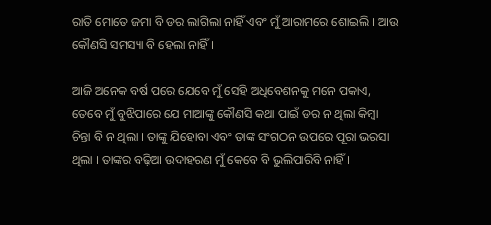ରାତି ମୋତେ ଜମା ବି ଡର ଲାଗିଲା ନାହିଁ ଏବଂ ମୁଁ ଆରାମରେ ଶୋଇଲି । ଆଉ କୌଣସି ସମସ୍ୟା ବି ହେଲା ନାହିଁ ।

ଆଜି ଅନେକ ବର୍ଷ ପରେ ଯେବେ ମୁଁ ସେହି ଅଧିବେଶନକୁ ମନେ ପକାଏ, ତେବେ ମୁଁ ବୁଝିପାରେ ଯେ ମାଆଙ୍କୁ କୌଣସି କଥା ପାଇଁ ଡର ନ ଥିଲା କିମ୍ବା ଚିନ୍ତା ବି ନ ଥିଲା । ତାଙ୍କୁ ଯିହୋବା ଏବଂ ତାଙ୍କ ସଂଗଠନ ଉପରେ ପୂରା ଭରସା ଥିଲା । ତାଙ୍କର ବଢ଼ିଆ ଉଦାହରଣ ମୁଁ କେବେ ବି ଭୁଲିପାରିବି ନାହିଁ ।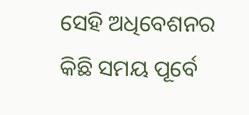ସେହି ଅଧିବେଶନର କିଛି ସମୟ ପୂର୍ବେ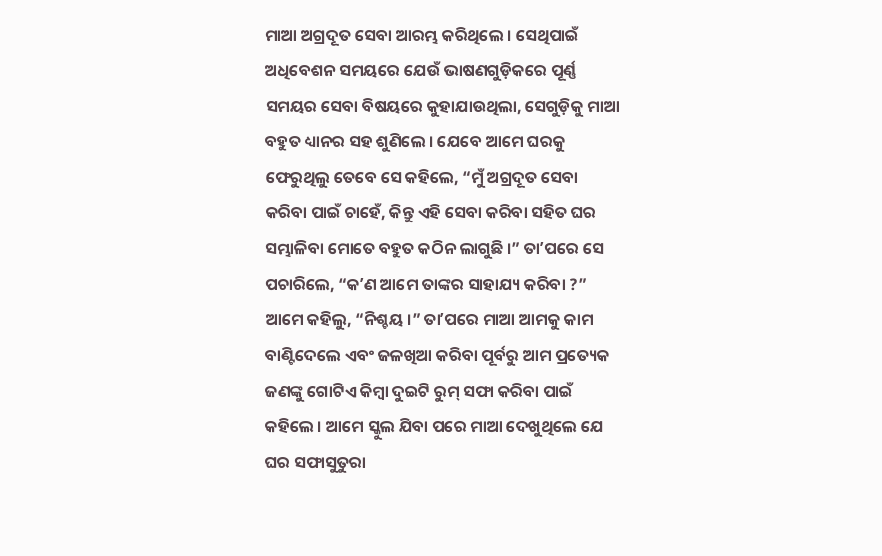ମାଆ ଅଗ୍ରଦୂତ ସେବା ଆରମ୍ଭ କରିଥିଲେ । ସେଥିପାଇଁ ଅଧିବେଶନ ସମୟରେ ଯେଉଁ ଭାଷଣଗୁଡ଼ିକରେ ପୂର୍ଣ୍ଣ ସମୟର ସେବା ବିଷୟରେ କୁହାଯାଉଥିଲା, ସେଗୁଡ଼ିକୁ ମାଆ ବହୁତ ଧ୍ୟାନର ସହ ଶୁଣିଲେ । ଯେବେ ଆମେ ଘରକୁ ଫେରୁଥିଲୁ ତେବେ ସେ କହିଲେ, “ମୁଁ ଅଗ୍ରଦୂତ ସେବା କରିବା ପାଇଁ ଚାହେଁ, କିନ୍ତୁ ଏହି ସେବା କରିବା ସହିତ ଘର ସମ୍ଭାଳିବା ମୋତେ ବହୁତ କଠିନ ଲାଗୁଛି ।” ତାʼପରେ ସେ ପଚାରିଲେ, “କʼଣ ଆମେ ତାଙ୍କର ସାହାଯ୍ୟ କରିବା ?” ଆମେ କହିଲୁ, “ନିଶ୍ଚୟ ।” ତାʼପରେ ମାଆ ଆମକୁ କାମ ବାଣ୍ଟିଦେଲେ ଏବଂ ଜଳଖିଆ କରିବା ପୂର୍ବରୁ ଆମ ପ୍ରତ୍ୟେକ ଜଣଙ୍କୁ ଗୋଟିଏ କିମ୍ବା ଦୁଇଟି ରୁମ୍‌ ସଫା କରିବା ପାଇଁ କହିଲେ । ଆମେ ସ୍କୁଲ ଯିବା ପରେ ମାଆ ଦେଖୁଥିଲେ ଯେ ଘର ସଫାସୁତୁରା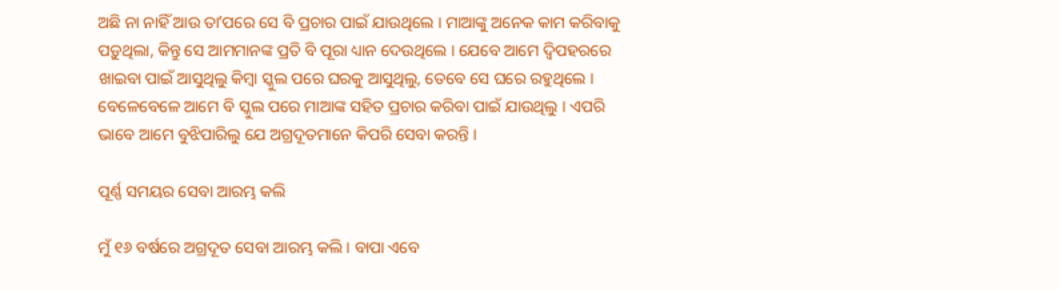ଅଛି ନା ନାହିଁ ଆଉ ତାʼପରେ ସେ ବି ପ୍ରଚାର ପାଇଁ ଯାଉଥିଲେ । ମାଆଙ୍କୁ ଅନେକ କାମ କରିବାକୁ ପଡ଼ୁଥିଲା, କିନ୍ତୁ ସେ ଆମମାନଙ୍କ ପ୍ରତି ବି ପୂରା ଧ୍ୟାନ ଦେଉଥିଲେ । ଯେବେ ଆମେ ଦ୍ୱିପହରରେ ଖାଇବା ପାଇଁ ଆସୁଥିଲୁ କିମ୍ବା ସ୍କୁଲ ପରେ ଘରକୁ ଆସୁଥିଲୁ, ତେବେ ସେ ଘରେ ରହୁଥିଲେ । ବେଳେବେଳେ ଆମେ ବି ସ୍କୁଲ ପରେ ମାଆଙ୍କ ସହିତ ପ୍ରଚାର କରିବା ପାଇଁ ଯାଉଥିଲୁ । ଏପରି ଭାବେ ଆମେ ବୁଝିପାରିଲୁ ଯେ ଅଗ୍ରଦୂତମାନେ କିପରି ସେବା କରନ୍ତି ।

ପୂର୍ଣ୍ଣ ସମୟର ସେବା ଆରମ୍ଭ କଲି

ମୁଁ ୧୬ ବର୍ଷରେ ଅଗ୍ରଦୂତ ସେବା ଆରମ୍ଭ କଲି । ବାପା ଏବେ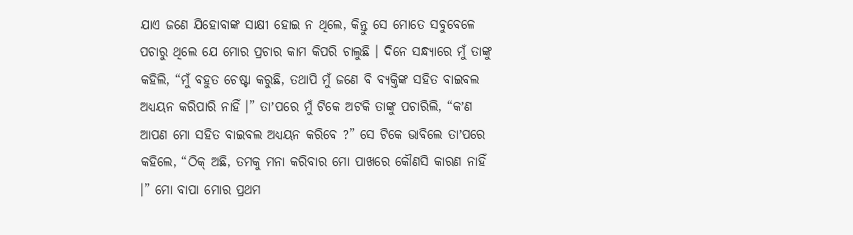ଯାଏ ଜଣେ ଯିହୋବାଙ୍କ ସାକ୍ଷୀ ହୋଇ ନ ଥିଲେ, କିନ୍ତୁ ସେ ମୋତେ ସବୁବେଳେ ପଚାରୁ ଥିଲେ ଯେ ମୋର ପ୍ରଚାର କାମ କିପରି ଚାଲୁଛି । ଦିନେ ସନ୍ଧ୍ୟାରେ ମୁଁ ତାଙ୍କୁ କହିଲି, “ମୁଁ ବହୁତ ଚେଷ୍ଟା କରୁଛି, ତଥାପି ମୁଁ ଜଣେ ବି ବ୍ୟକ୍ତିଙ୍କ ସହିତ ବାଇବଲ ଅଧ୍ୟୟନ କରିପାରି ନାହିଁ ।” ତାʼପରେ ମୁଁ ଟିକେ ଅଟକି ତାଙ୍କୁ ପଚାରିଲି, “କʼଣ ଆପଣ ମୋ ସହିତ ବାଇବଲ ଅଧ୍ୟୟନ କରିବେ ?” ସେ ଟିକେ ଭାବିଲେ ତାʼପରେ କହିଲେ, “ଠିକ୍‌ ଅଛି, ତମକୁ ମନା କରିବାର ମୋ ପାଖରେ କୌଣସି କାରଣ ନାହିଁ ।” ମୋ ବାପା ମୋର ପ୍ରଥମ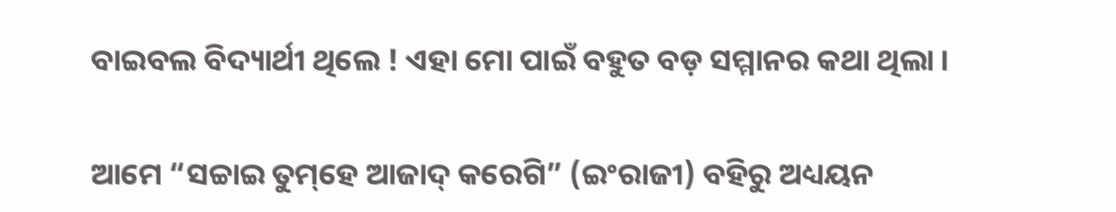ବାଇବଲ ବିଦ୍ୟାର୍ଥୀ ଥିଲେ ! ଏହା ମୋ ପାଇଁ ବହୁତ ବଡ଼ ସମ୍ମାନର କଥା ଥିଲା ।

ଆମେ “ସଚ୍ଚାଇ ତୁମ୍‌ହେ ଆଜାଦ୍‌ କରେଗି” (ଇଂରାଜୀ) ବହିରୁ ଅଧ୍ୟୟନ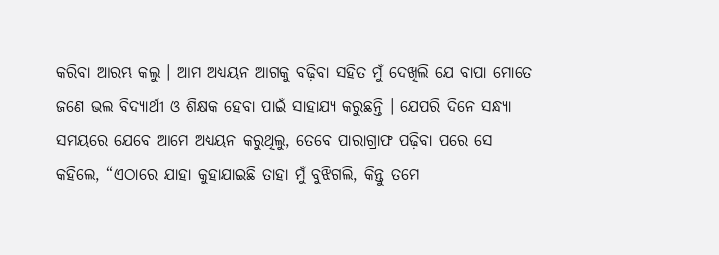କରିବା ଆରମ୍ଭ କଲୁ । ଆମ ଅଧ୍ୟୟନ ଆଗକୁ ବଢ଼ିବା ସହିତ ମୁଁ ଦେଖିଲି ଯେ ବାପା ମୋତେ ଜଣେ ଭଲ ବିଦ୍ୟାର୍ଥୀ ଓ ଶିକ୍ଷକ ହେବା ପାଇଁ ସାହାଯ୍ୟ କରୁଛନ୍ତି । ଯେପରି ଦିନେ ସନ୍ଧ୍ୟା ସମୟରେ ଯେବେ ଆମେ ଅଧ୍ୟୟନ କରୁଥିଲୁ, ତେବେ ପାରାଗ୍ରାଫ ପଢ଼ିବା ପରେ ସେ କହିଲେ, “ଏଠାରେ ଯାହା କୁହାଯାଇଛି ତାହା ମୁଁ ବୁଝିଗଲି, କିନ୍ତୁ ତମେ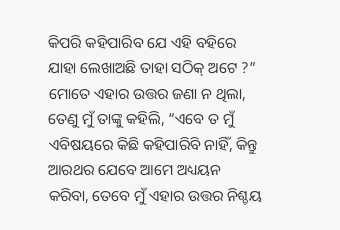କିପରି କହିପାରିବ ଯେ ଏହି ବହିରେ ଯାହା ଲେଖାଅଛି ତାହା ସଠିକ୍‌ ଅଟେ ?” ମୋତେ ଏହାର ଉତ୍ତର ଜଣା ନ ଥିଲା, ତେଣୁ ମୁଁ ତାଙ୍କୁ କହିଲି, “ଏବେ ତ ମୁଁ ଏବିଷୟରେ କିଛି କହିପାରିବି ନାହିଁ, କିନ୍ତୁ ଆରଥର ଯେବେ ଆମେ ଅଧ୍ୟୟନ କରିବା, ତେବେ ମୁଁ ଏହାର ଉତ୍ତର ନିଶ୍ଚୟ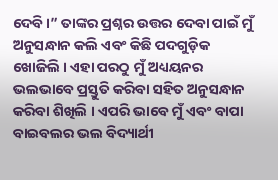ଦେବି ।” ତାଙ୍କର ପ୍ରଶ୍ନର ଉତ୍ତର ଦେବା ପାଇଁ ମୁଁ ଅନୁସନ୍ଧାନ କଲି ଏବଂ କିଛି ପଦଗୁଡ଼ିକ ଖୋଜିଲି । ଏହା ପରଠୁ ମୁଁ ଅଧ୍ୟୟନର ଭଲଭାବେ ପ୍ରସ୍ତୁତି କରିବା ସହିତ ଅନୁସନ୍ଧାନ କରିବା ଶିଖିଲି । ଏପରି ଭାବେ ମୁଁ ଏବଂ ବାପା ବାଇବଲର ଭଲ ବିଦ୍ୟାର୍ଥୀ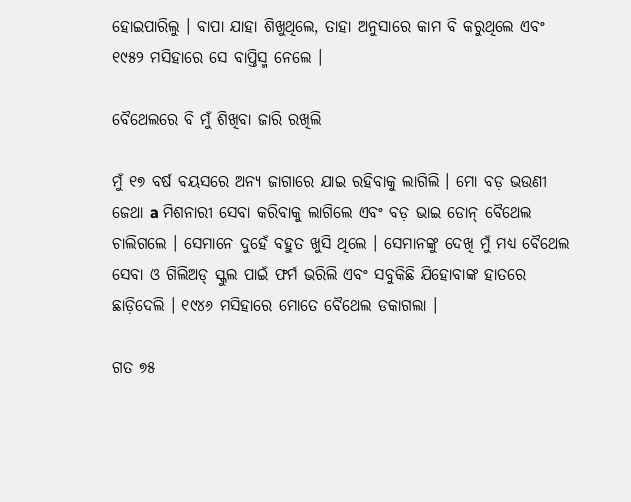ହୋଇପାରିଲୁ । ବାପା ଯାହା ଶିଖୁଥିଲେ, ତାହା ଅନୁସାରେ କାମ ବି କରୁଥିଲେ ଏବଂ ୧୯୫୨ ମସିହାରେ ସେ ବାପ୍ତିସ୍ମ ନେଲେ ।

ବୈଥେଲରେ ବି ମୁଁ ଶିଖିବା ଜାରି ରଖିଲି

ମୁଁ ୧୭ ବର୍ଷ ବୟସରେ ଅନ୍ୟ ଜାଗାରେ ଯାଇ ରହିବାକୁ ଲାଗିଲି । ମୋ ବଡ଼ ଭଉଣୀ ଜେଥା a ମିଶନାରୀ ସେବା କରିବାକୁ ଲାଗିଲେ ଏବଂ ବଡ଼ ଭାଇ ଡୋନ୍‌ ବୈଥେଲ ଚାଲିଗଲେ । ସେମାନେ ଦୁହେଁ ବହୁତ ଖୁସି ଥିଲେ । ସେମାନଙ୍କୁ ଦେଖି ମୁଁ ମଧ୍ୟ ବୈଥେଲ ସେବା ଓ ଗିଲିଅଡ୍‌ ସ୍କୁଲ ପାଇଁ ଫର୍ମ ଭରିଲି ଏବଂ ସବୁକିଛି ଯିହୋବାଙ୍କ ହାତରେ ଛାଡ଼ିଦେଲି । ୧୯୪୬ ମସିହାରେ ମୋତେ ବୈଥେଲ ଡକାଗଲା ।

ଗତ ୭୫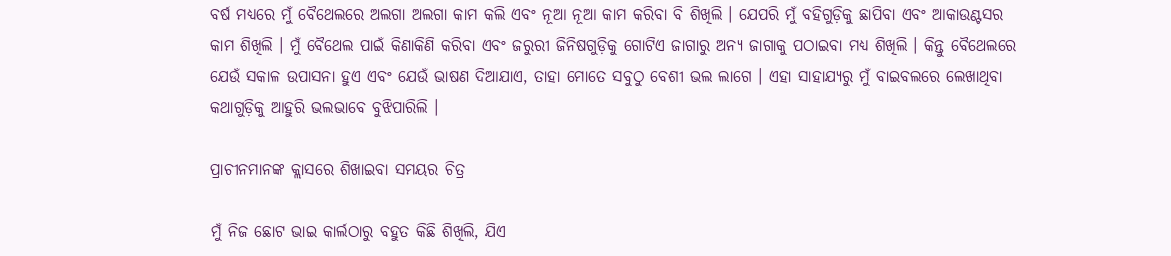ବର୍ଷ ମଧ୍ୟରେ ମୁଁ ବୈଥେଲରେ ଅଲଗା ଅଲଗା କାମ କଲି ଏବଂ ନୂଆ ନୂଆ କାମ କରିବା ବି ଶିଖିଲି । ଯେପରି ମୁଁ ବହିଗୁଡ଼ିକୁ ଛାପିବା ଏବଂ ଆକାଉଣ୍ଟସର କାମ ଶିଖିଲି । ମୁଁ ବୈଥେଲ ପାଇଁ କିଣାକିଣି କରିବା ଏବଂ ଜରୁରୀ ଜିନିଷଗୁଡ଼ିକୁ ଗୋଟିଏ ଜାଗାରୁ ଅନ୍ୟ ଜାଗାକୁ ପଠାଇବା ମଧ୍ୟ ଶିଖିଲି । କିନ୍ତୁ ବୈଥେଲରେ ଯେଉଁ ସକାଳ ଉପାସନା ହୁଏ ଏବଂ ଯେଉଁ ଭାଷଣ ଦିଆଯାଏ, ତାହା ମୋତେ ସବୁଠୁ ବେଶୀ ଭଲ ଲାଗେ । ଏହା ସାହାଯ୍ୟରୁ ମୁଁ ବାଇବଲରେ ଲେଖାଥିବା କଥାଗୁଡ଼ିକୁ ଆହୁରି ଭଲଭାବେ ବୁଝିପାରିଲି ।

ପ୍ରାଚୀନମାନଙ୍କ କ୍ଲାସରେ ଶିଖାଇବା ସମୟର ଚିତ୍ର

ମୁଁ ନିଜ ଛୋଟ ଭାଇ କାର୍ଲଠାରୁ ବହୁତ କିଛି ଶିଖିଲି, ଯିଏ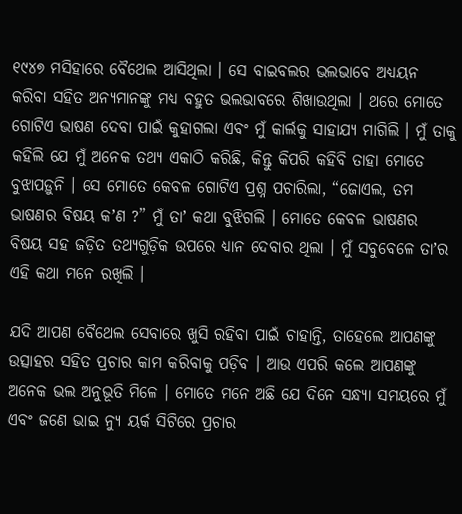୧୯୪୭ ମସିହାରେ ବୈଥେଲ ଆସିଥିଲା । ସେ ବାଇବଲର ଭଲଭାବେ ଅଧ୍ୟୟନ କରିବା ସହିତ ଅନ୍ୟମାନଙ୍କୁ ମଧ୍ୟ ବହୁତ ଭଲଭାବରେ ଶିଖାଉଥିଲା । ଥରେ ମୋତେ ଗୋଟିଏ ଭାଷଣ ଦେବା ପାଇଁ କୁହାଗଲା ଏବଂ ମୁଁ କାର୍ଲକୁ ସାହାଯ୍ୟ ମାଗିଲି । ମୁଁ ତାକୁ କହିଲି ଯେ ମୁଁ ଅନେକ ତଥ୍ୟ ଏକାଠି କରିଛି, କିନ୍ତୁ କିପରି କହିବି ତାହା ମୋତେ ବୁଝାପଡ଼ୁନି । ସେ ମୋତେ କେବଳ ଗୋଟିଏ ପ୍ରଶ୍ନ ପଚାରିଲା, “ଜୋଏଲ, ତମ ଭାଷଣର ବିଷୟ କʼଣ ?” ମୁଁ ତାʼ କଥା ବୁଝିଗଲି । ମୋତେ କେବଳ ଭାଷଣର ବିଷୟ ସହ ଜଡ଼ିତ ତଥ୍ୟଗୁଡ଼ିକ ଉପରେ ଧ୍ୟାନ ଦେବାର ଥିଲା । ମୁଁ ସବୁବେଳେ ତାʼର ଏହି କଥା ମନେ ରଖିଲି ।

ଯଦି ଆପଣ ବୈଥେଲ ସେବାରେ ଖୁସି ରହିବା ପାଇଁ ଚାହାନ୍ତି, ତାହେଲେ ଆପଣଙ୍କୁ ଉତ୍ସାହର ସହିତ ପ୍ରଚାର କାମ କରିବାକୁ ପଡ଼ିବ । ଆଉ ଏପରି କଲେ ଆପଣଙ୍କୁ ଅନେକ ଭଲ ଅନୁଭୂତି ମିଳେ । ମୋତେ ମନେ ଅଛି ଯେ ଦିନେ ସନ୍ଧ୍ୟା ସମୟରେ ମୁଁ ଏବଂ ଜଣେ ଭାଇ ନ୍ୟୁ ୟର୍କ ସିଟିରେ ପ୍ରଚାର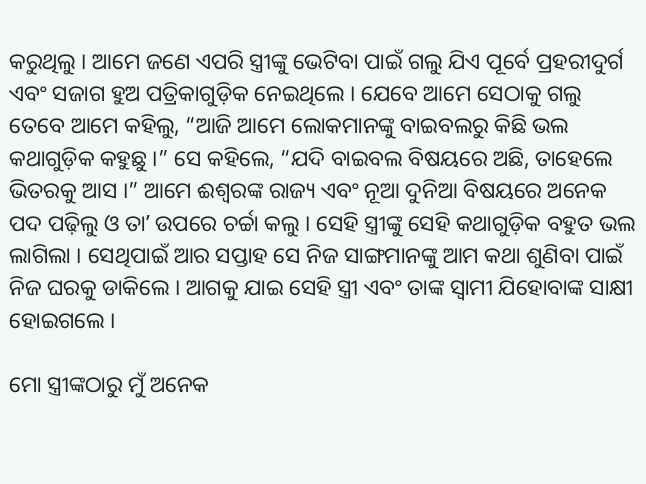କରୁଥିଲୁ । ଆମେ ଜଣେ ଏପରି ସ୍ତ୍ରୀଙ୍କୁ ଭେଟିବା ପାଇଁ ଗଲୁ ଯିଏ ପୂର୍ବେ ପ୍ରହରୀଦୁର୍ଗ ଏବଂ ସଜାଗ ହୁଅ ପତ୍ରିକାଗୁଡ଼ିକ ନେଇଥିଲେ । ଯେବେ ଆମେ ସେଠାକୁ ଗଲୁ ତେବେ ଆମେ କହିଲୁ, “ଆଜି ଆମେ ଲୋକମାନଙ୍କୁ ବାଇବଲରୁ କିଛି ଭଲ କଥାଗୁଡ଼ିକ କହୁଛୁ ।” ସେ କହିଲେ, “ଯଦି ବାଇବଲ ବିଷୟରେ ଅଛି, ତାହେଲେ ଭିତରକୁ ଆସ ।” ଆମେ ଈଶ୍ୱରଙ୍କ ରାଜ୍ୟ ଏବଂ ନୂଆ ଦୁନିଆ ବିଷୟରେ ଅନେକ ପଦ ପଢ଼ିଲୁ ଓ ତାʼ ଉପରେ ଚର୍ଚ୍ଚା କଲୁ । ସେହି ସ୍ତ୍ରୀଙ୍କୁ ସେହି କଥାଗୁଡ଼ିକ ବହୁତ ଭଲ ଲାଗିଲା । ସେଥିପାଇଁ ଆର ସପ୍ତାହ ସେ ନିଜ ସାଙ୍ଗମାନଙ୍କୁ ଆମ କଥା ଶୁଣିବା ପାଇଁ ନିଜ ଘରକୁ ଡାକିଲେ । ଆଗକୁ ଯାଇ ସେହି ସ୍ତ୍ରୀ ଏବଂ ତାଙ୍କ ସ୍ୱାମୀ ଯିହୋବାଙ୍କ ସାକ୍ଷୀ ହୋଇଗଲେ ।

ମୋ ସ୍ତ୍ରୀଙ୍କଠାରୁ ମୁଁ ଅନେକ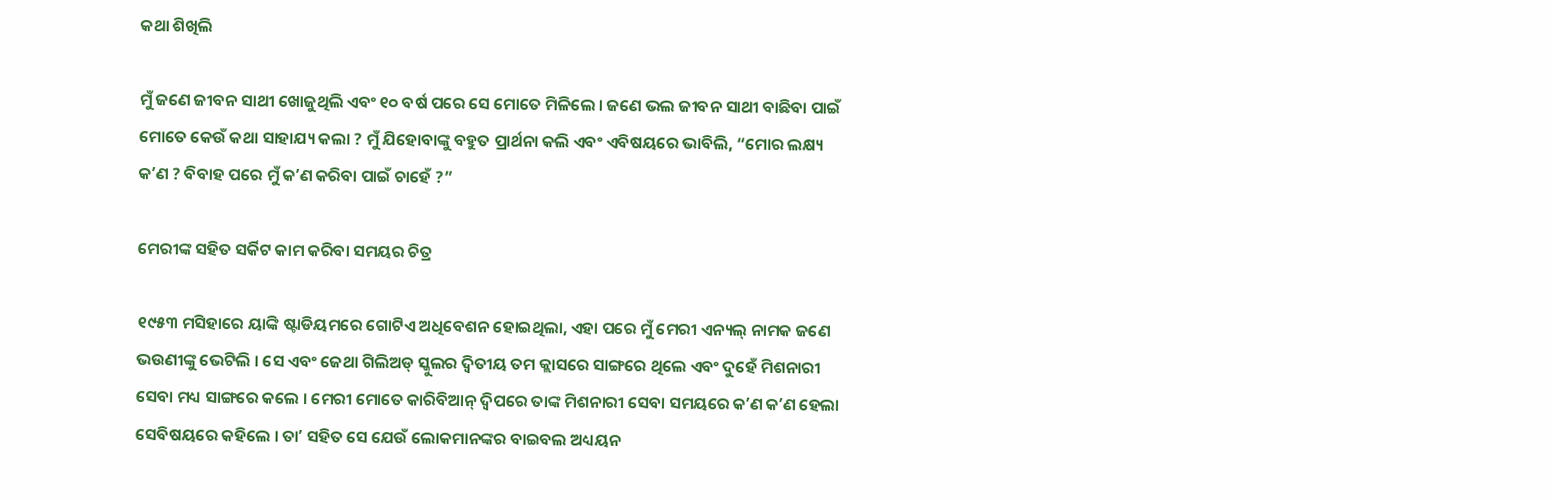କଥା ଶିଖିଲି

ମୁଁ ଜଣେ ଜୀବନ ସାଥୀ ଖୋଜୁଥିଲି ଏବଂ ୧୦ ବର୍ଷ ପରେ ସେ ମୋତେ ମିଳିଲେ । ଜଣେ ଭଲ ଜୀବନ ସାଥୀ ବାଛିବା ପାଇଁ ମୋତେ କେଉଁ କଥା ସାହାଯ୍ୟ କଲା ? ମୁଁ ଯିହୋବାଙ୍କୁ ବହୁତ ପ୍ରାର୍ଥନା କଲି ଏବଂ ଏବିଷୟରେ ଭାବିଲି, “ମୋର ଲକ୍ଷ୍ୟ କʼଣ ? ବିବାହ ପରେ ମୁଁ କʼଣ କରିବା ପାଇଁ ଚାହେଁ ?”

ମେରୀଙ୍କ ସହିତ ସର୍କିଟ କାମ କରିବା ସମୟର ଚିତ୍ର

୧୯୫୩ ମସିହାରେ ୟାଙ୍କି ଷ୍ଟାଡିୟମରେ ଗୋଟିଏ ଅଧିବେଶନ ହୋଇଥିଲା, ଏହା ପରେ ମୁଁ ମେରୀ ଏନ୍ୟଲ୍‌ ନାମକ ଜଣେ ଭଉଣୀଙ୍କୁ ଭେଟିଲି । ସେ ଏବଂ ଜେଥା ଗିଲିଅଡ୍‌ ସ୍କୁଲର ଦ୍ୱିତୀୟ ତମ କ୍ଲାସରେ ସାଙ୍ଗରେ ଥିଲେ ଏବଂ ଦୁହେଁ ମିଶନାରୀ ସେବା ମଧ୍ୟ ସାଙ୍ଗରେ କଲେ । ମେରୀ ମୋତେ କାରିବିଆନ୍‌ ଦ୍ୱିପରେ ତାଙ୍କ ମିଶନାରୀ ସେବା ସମୟରେ କʼଣ କʼଣ ହେଲା ସେବିଷୟରେ କହିଲେ । ତାʼ ସହିତ ସେ ଯେଉଁ ଲୋକମାନଙ୍କର ବାଇବଲ ଅଧ୍ୟୟନ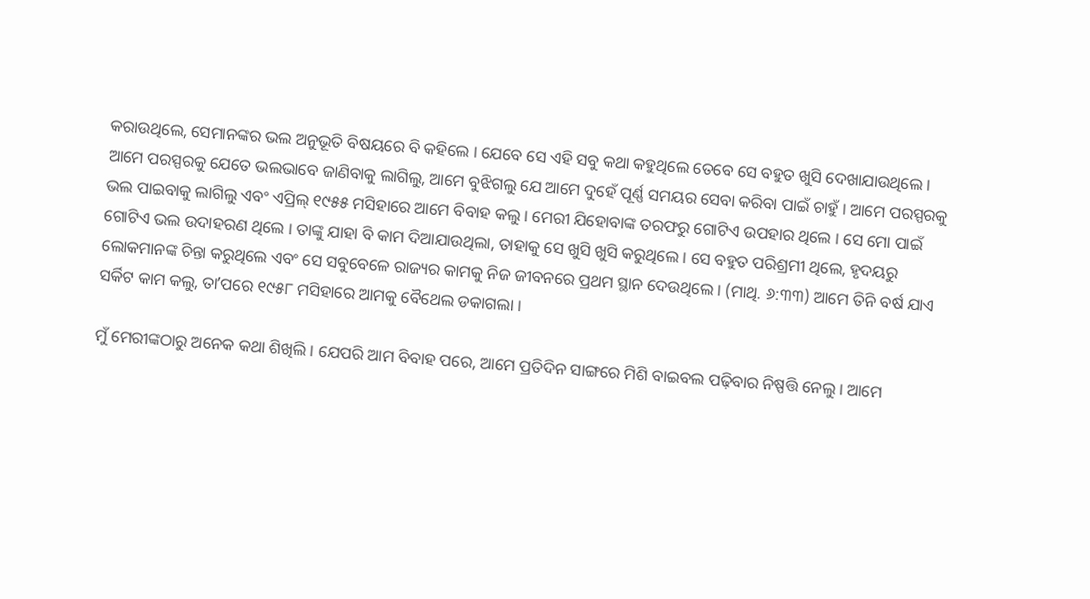କରାଉଥିଲେ, ସେମାନଙ୍କର ଭଲ ଅନୁଭୂତି ବିଷୟରେ ବି କହିଲେ । ଯେବେ ସେ ଏହି ସବୁ କଥା କହୁଥିଲେ ତେବେ ସେ ବହୁତ ଖୁସି ଦେଖାଯାଉଥିଲେ । ଆମେ ପରସ୍ପରକୁ ଯେତେ ଭଲଭାବେ ଜାଣିବାକୁ ଲାଗିଲୁ, ଆମେ ବୁଝିଗଲୁ ଯେ ଆମେ ଦୁହେଁ ପୂର୍ଣ୍ଣ ସମୟର ସେବା କରିବା ପାଇଁ ଚାହୁଁ । ଆମେ ପରସ୍ପରକୁ ଭଲ ପାଇବାକୁ ଲାଗିଲୁ ଏବଂ ଏପ୍ରିଲ୍‌ ୧୯୫୫ ମସିହାରେ ଆମେ ବିବାହ କଲୁ । ମେରୀ ଯିହୋବାଙ୍କ ତରଫରୁ ଗୋଟିଏ ଉପହାର ଥିଲେ । ସେ ମୋ ପାଇଁ ଗୋଟିଏ ଭଲ ଉଦାହରଣ ଥିଲେ । ତାଙ୍କୁ ଯାହା ବି କାମ ଦିଆଯାଉଥିଲା, ତାହାକୁ ସେ ଖୁସି ଖୁସି କରୁଥିଲେ । ସେ ବହୁତ ପରିଶ୍ରମୀ ଥିଲେ, ହୃଦୟରୁ ଲୋକମାନଙ୍କ ଚିନ୍ତା କରୁଥିଲେ ଏବଂ ସେ ସବୁବେଳେ ରାଜ୍ୟର କାମକୁ ନିଜ ଜୀବନରେ ପ୍ରଥମ ସ୍ଥାନ ଦେଉଥିଲେ । (ମାଥି. ୬:୩୩) ଆମେ ତିନି ବର୍ଷ ଯାଏ ସର୍କିଟ କାମ କଲୁ, ତାʼପରେ ୧୯୫୮ ମସିହାରେ ଆମକୁ ବୈଥେଲ ଡକାଗଲା ।

ମୁଁ ମେରୀଙ୍କଠାରୁ ଅନେକ କଥା ଶିଖିଲି । ଯେପରି ଆମ ବିବାହ ପରେ, ଆମେ ପ୍ରତିଦିନ ସାଙ୍ଗରେ ମିଶି ବାଇବଲ ପଢ଼ିବାର ନିଷ୍ପତ୍ତି ନେଲୁ । ଆମେ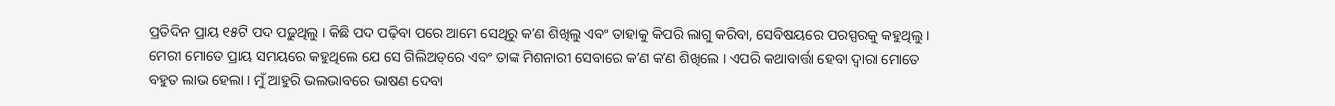ପ୍ରତିଦିନ ପ୍ରାୟ ୧୫ଟି ପଦ ପଢ଼ୁଥିଲୁ । କିଛି ପଦ ପଢ଼ିବା ପରେ ଆମେ ସେଥିରୁ କʼଣ ଶିଖିଲୁ ଏବଂ ତାହାକୁ କିପରି ଲାଗୁ କରିବା, ସେବିଷୟରେ ପରସ୍ପରକୁ କହୁଥିଲୁ । ମେରୀ ମୋତେ ପ୍ରାୟ ସମୟରେ କହୁଥିଲେ ଯେ ସେ ଗିଲିଅଡ୍‌ରେ ଏବଂ ତାଙ୍କ ମିଶନାରୀ ସେବାରେ କʼଣ କʼଣ ଶିଖିଲେ । ଏପରି କଥାବାର୍ତ୍ତା ହେବା ଦ୍ୱାରା ମୋତେ ବହୁତ ଲାଭ ହେଲା । ମୁଁ ଆହୁରି ଭଲଭାବରେ ଭାଷଣ ଦେବା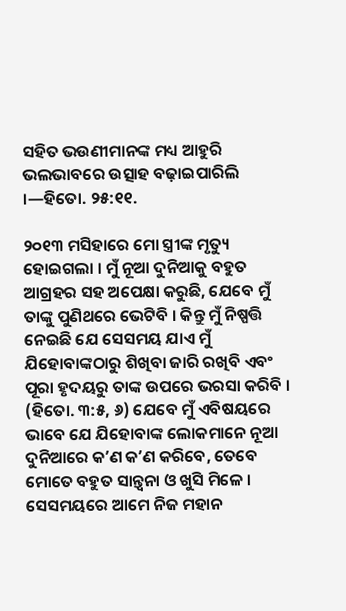ସହିତ ଭଉଣୀମାନଙ୍କ ମଧ୍ୟ ଆହୁରି ଭଲଭାବରେ ଉତ୍ସାହ ବଢ଼ାଇପାରିଲି ।—ହିତୋ. ୨୫:୧୧.

୨୦୧୩ ମସିହାରେ ମୋ ସ୍ତ୍ରୀଙ୍କ ମୃତ୍ୟୁ ହୋଇଗଲା । ମୁଁ ନୂଆ ଦୁନିଆକୁ ବହୁତ ଆଗ୍ରହର ସହ ଅପେକ୍ଷା କରୁଛି, ଯେବେ ମୁଁ ତାଙ୍କୁ ପୁଣିଥରେ ଭେଟିବି । କିନ୍ତୁ ମୁଁ ନିଷ୍ପତ୍ତି ନେଇଛି ଯେ ସେସମୟ ଯାଏ ମୁଁ ଯିହୋବାଙ୍କଠାରୁ ଶିଖିବା ଜାରି ରଖିବି ଏବଂ ପୂରା ହୃଦୟରୁ ତାଙ୍କ ଉପରେ ଭରସା କରିବି । (ହିତୋ. ୩:୫, ୬) ଯେବେ ମୁଁ ଏବିଷୟରେ ଭାବେ ଯେ ଯିହୋବାଙ୍କ ଲୋକମାନେ ନୂଆ ଦୁନିଆରେ କʼଣ କʼଣ କରିବେ, ତେବେ ମୋତେ ବହୁତ ସାନ୍ତ୍ୱନା ଓ ଖୁସି ମିଳେ । ସେସମୟରେ ଆମେ ନିଜ ମହାନ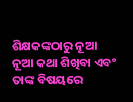ଶିକ୍ଷକଙ୍କଠାରୁ ନୂଆ ନୂଆ କଥା ଶିଖିବା ଏବଂ ତାଙ୍କ ବିଷୟରେ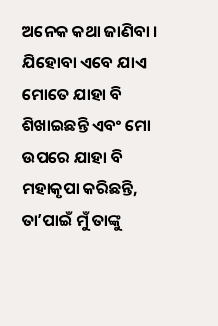ଅନେକ କଥା ଜାଣିବା । ଯିହୋବା ଏବେ ଯାଏ ମୋତେ ଯାହା ବି ଶିଖାଇଛନ୍ତି ଏବଂ ମୋ ଉପରେ ଯାହା ବି ମହାକୃପା କରିଛନ୍ତି, ତାʼପାଇଁ ମୁଁ ତାଙ୍କୁ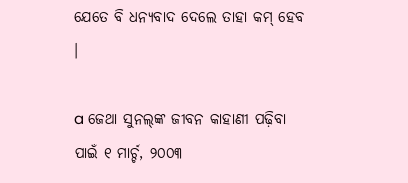ଯେତେ ବି ଧନ୍ୟବାଦ ଦେଲେ ତାହା କମ୍‌ ହେବ ।

a ଜେଥା ସୁନଲ୍‌ଙ୍କ ଜୀବନ କାହାଣୀ ପଢ଼ିବା ପାଇଁ ୧ ମାର୍ଚ୍ଚ, ୨୦୦୩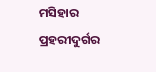ମସିହାର ପ୍ରହରୀଦୁର୍ଗର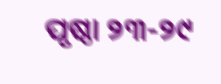ପୃଷ୍ଠା ୨୩-୨୯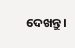ଦେଖନ୍ତୁ ।